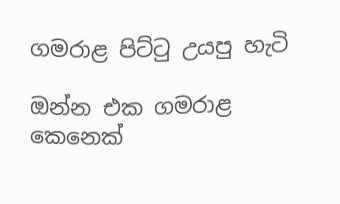ගමරාළ පිට්ටු උයපු හැටි

ඔන්න එක ගමරාළ කෙනෙක්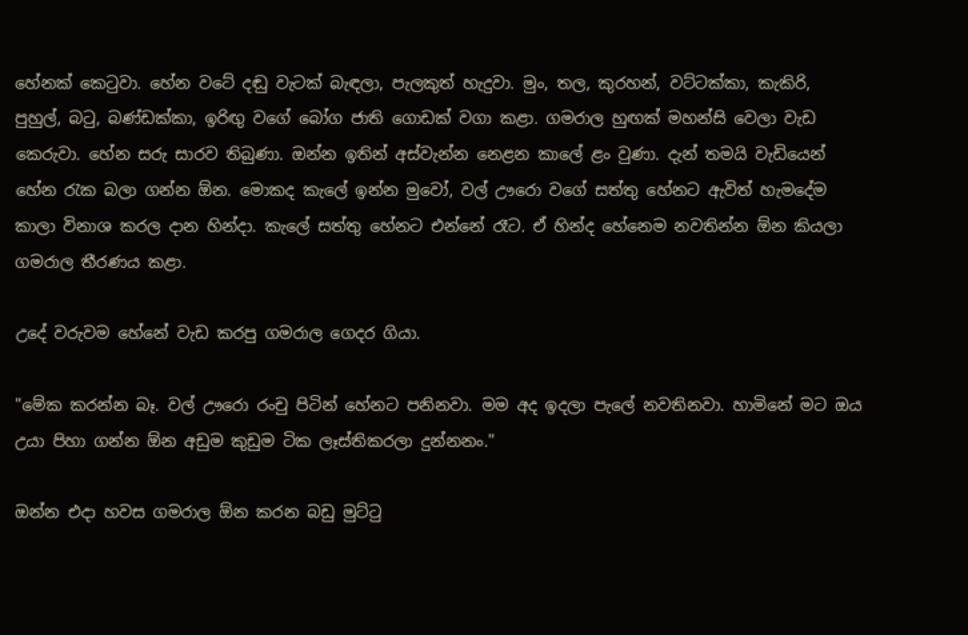හේනක් කෙටුවා. හේන වටේ දඬු වැටක් බැඳලා, පැලකුත් හැදුවා. මුං, තල, කුරහන්, වට්ටක්කා, කැකිරි, පුහුල්, බටු, බණ්ඩක්කා, ඉරිඟු වගේ බෝග ජාති ගොඩක් වගා කළා. ගමරාල හුඟක් මහන්සි වෙලා වැඩ කෙරුවා. හේන සරු සාරව තිබුණා. ඔන්න ඉතින් අස්වැන්න නෙළන කාලේ ළං වුණා. දැන් තමයි වැඩියෙන් හේන රැක බලා ගන්න ඕන. මොකද කැලේ ඉන්න මුවෝ, වල් ඌරො වගේ සත්තු හේනට ඇවිත් හැමදේම කාලා විනාශ කරල දාන හින්දා. කැලේ සත්තු හේනට එන්නේ රෑට. ඒ හින්ද හේනෙම නවතින්න ඕන කියලා ගමරාල තීරණය කළා.

උදේ වරුවම හේනේ වැඩ කරපු ගමරාල ගෙදර ගියා.

"මේක කරන්න බෑ. වල් ඌරො රංචු පිටින් හේනට පනිනවා. මම අද ඉදලා පැලේ නවතිනවා. හාමිනේ මට ඔය උයා පිහා ගන්න ඕන අඩුම කුඩුම ටික ලෑස්තිකරලා දුන්නනං."

ඔන්න එදා හවස ගමරාල ඕන කරන බඩු මුට්ටු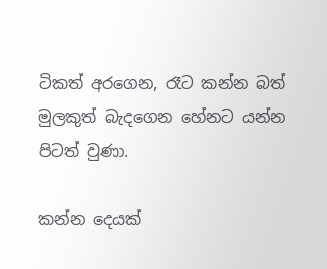ටිකත් අරගෙන, රෑට කන්න බත් මුලකුත් බැදගෙන හේනට යන්න පිටත් වුණා.

කන්න දෙයක්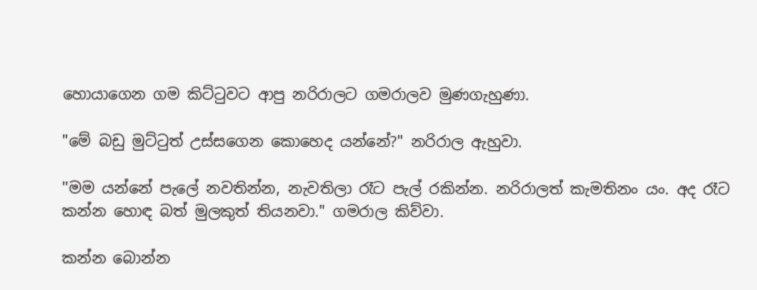හොයාගෙන ගම කිට්ටුවට ආපු නරිරාලට ගමරාලව මුණගැහුණා.

"මේ බඩු මුට්ටුත් උස්සගෙන කොහෙද යන්නේ?" නරිරාල ඇහුවා.

''මම යන්නේ පැලේ නවතින්න, නැවතිලා රෑට පැල් රකින්න. නරිරාලත් කැමතිනං යං. අද රෑට කන්න හොඳ බත් මුලකුත් තියනවා." ගමරාල කිව්වා.

කන්න බොන්න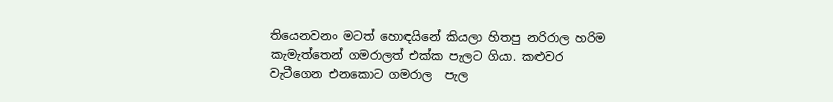තියෙනවනං මටත් හොඳයිනේ කියලා හිතපු නරිරාල හරිම කැමැත්තෙන් ගමරාලත් එක්ක පැලට ගියා. කළුවර වැටීගෙන එනකොට ගමරාල  පැල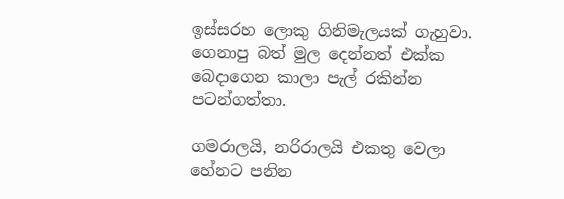ඉස්සරහ ලොකු ගිනිමැලයක් ගැහුවා. ගෙනාපු බත් මුල දෙන්නත් එක්ක බෙදාගෙන කාලා පැල් රකින්න පටන්ගත්තා.

ගමරාලයි, නරිරාලයි එකතු වෙලා හේනට පනින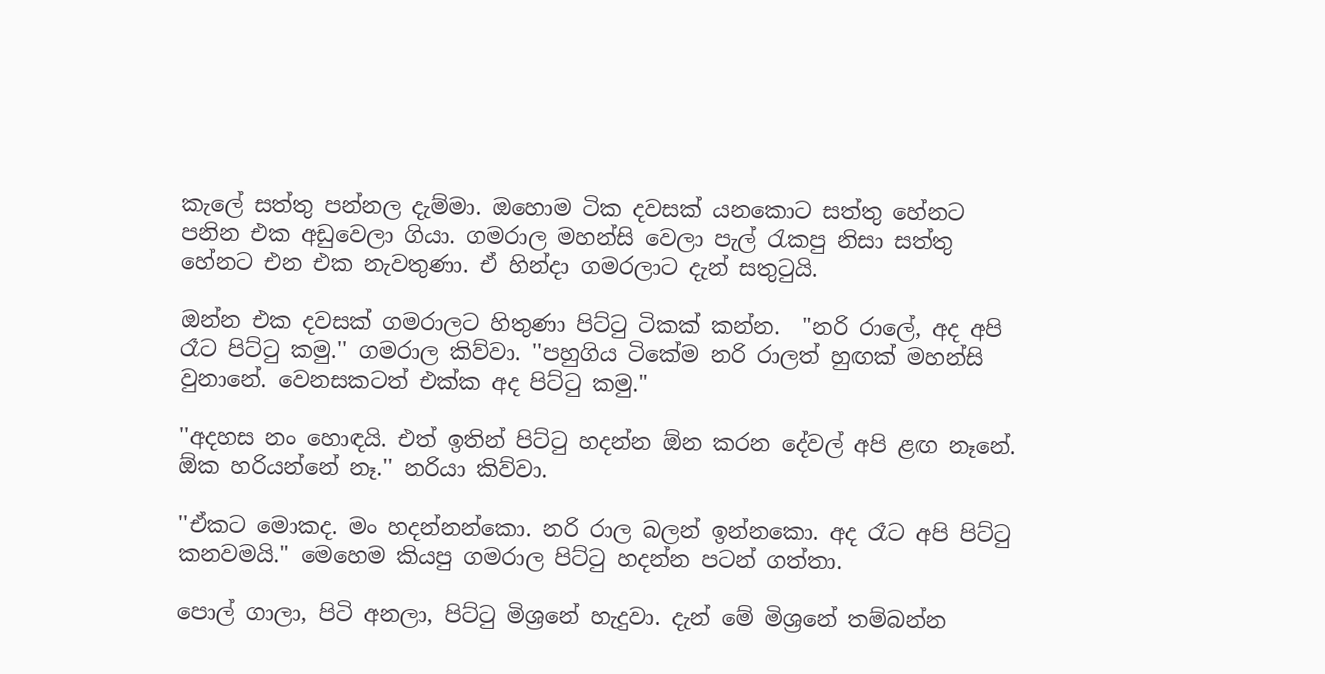කැලේ සත්තු පන්නල දැම්මා. ඔහොම ටික දවසක් යනකොට සත්තු හේනට පනින එක අඩුවෙලා ගියා. ගමරාල මහන්සි වෙලා පැල් රැකපු නිසා සත්තු හේනට එන එක නැවතුණා. ඒ හින්දා ගමරලාට දැන් සතුටුයි.

ඔන්න එක දවසක් ගමරාලට හිතුණා පිට්ටු ටිකක් කන්න.  "නරි රාලේ, අද අපි රෑට පිට්ටු කමු.'' ගමරාල කිව්වා. ''පහුගිය ටිකේම නරි රාලත් හුඟක් මහන්සි වුනානේ. වෙනසකටත් එක්ක අද පිට්ටු කමු."

''අදහස නං හොඳයි. එත් ඉතින් පිට්ටු හදන්න ඕන කරන දේවල් අපි ළඟ නෑනේ. ඕක හරියන්නේ නෑ.'' නරියා කිව්වා.

''ඒකට මොකද. මං හදන්නන්කො. නරි රාල බලන් ඉන්නකො. අද රෑට අපි පිට්ටු කනවමයි." මෙහෙම කියපු ගමරාල පිට්ටු හදන්න පටන් ගත්තා.

පොල් ගාලා, පිටි අනලා, පිට්ටු මිශ්‍රනේ හැදුවා. දැන් මේ මිශ්‍රනේ තම්බන්න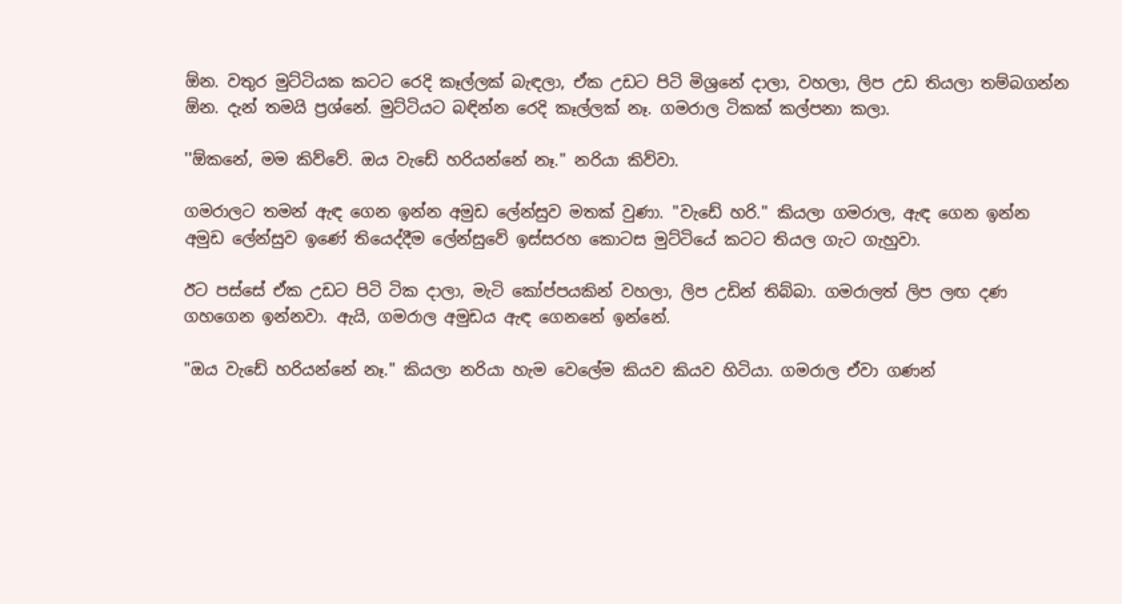ඕන. වතුර මුට්ටියක කටට රෙදි කෑල්ලක් බැඳලා, ඒක උඩට පිටි මිශ්‍රනේ දාලා, වහලා, ලිප උඩ තියලා තම්බගන්න ඕන. දැන් තමයි ප්‍රශ්නේ. මුට්ටියට බඳින්න රෙදි කෑල්ලක් නෑ. ගමරාල ටිකක් කල්පනා කලා.

''ඕකනේ, මම කිව්වේ. ඔය වැඩේ හරියන්නේ නෑ." නරියා කිව්වා.

ගමරාලට තමන් ඇඳ ගෙන ඉන්න අමුඩ ලේන්සුව මතක් වුණා. ''වැඩේ හරි.'' කියලා ගමරාල, ඇඳ ගෙන ඉන්න අමුඩ ලේන්සුව ඉණේ තියෙද්දීම ලේන්සුවේ ඉස්සරහ කොටස මුට්ටියේ කටට තියල ගැට ගැහුවා.

ඊට පස්සේ ඒක උඩට පිටි ටික දාලා, මැටි කෝප්පයකින් වහලා, ලිප උඩින් තිබ්බා. ගමරාලත් ලිප ලඟ දණ ගහගෙන ඉන්නවා. ඇයි, ගමරාල අමුඩය ඇඳ ගෙනනේ ඉන්නේ.

"ඔය වැඩේ හරියන්නේ නෑ." කියලා නරියා හැම වෙලේම කියව කියව හිටියා. ගමරාල ඒවා ගණන්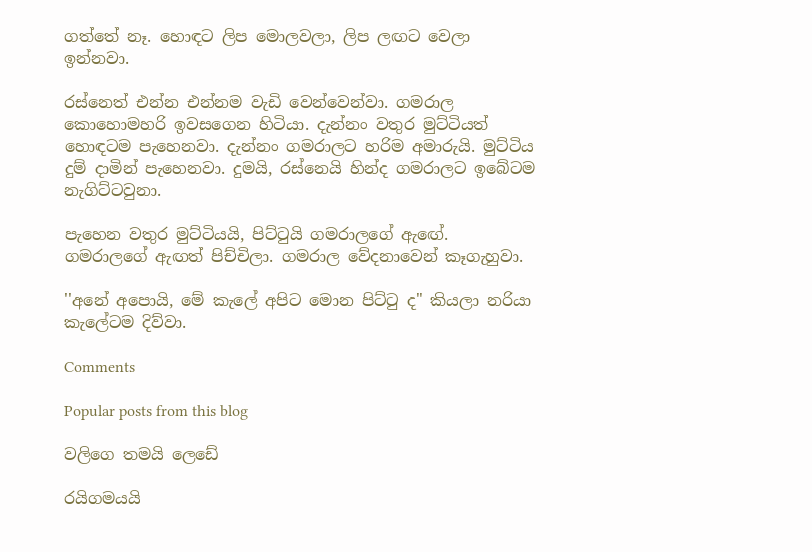ගත්තේ නෑ. හොඳට ලිප මොලවලා, ලිප ලඟට වෙලා ඉන්නවා.

රස්නෙත් එන්න එන්නම වැඩි වෙන්වෙන්වා. ගමරාල කොහොමහරි ඉවසගෙන හිටියා. දැන්නං වතුර මුට්ටියත් හොඳටම පැහෙනවා. දැන්නං ගමරාලට හරිම අමාරුයි. මුට්ටිය දුම් දාමින් පැහෙනවා. දුමයි, රස්නෙයි හින්ද ගමරාලට ඉබේටම නැගිට්ටවුනා.

පැහෙන වතුර මුට්ටියයි, පිට්ටුයි ගමරාලගේ ඇඟේ. ගමරාලගේ ඇඟත් පිච්චිලා. ගමරාල වේදනාවෙන් කෑගැහුවා.

''අනේ අපොයි, මේ කැලේ අපිට මොන පිට්ටු ද" කියලා නරියා කැලේටම දිව්වා.

Comments

Popular posts from this blog

වලිගෙ තමයි ලෙඩේ

රයිගමයයි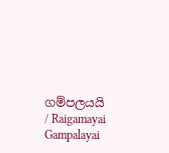ගම්පලයයි / Raigamayai Gampalayai